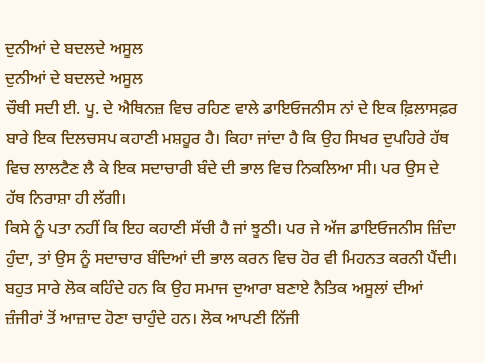ਦੁਨੀਆਂ ਦੇ ਬਦਲਦੇ ਅਸੂਲ
ਦੁਨੀਆਂ ਦੇ ਬਦਲਦੇ ਅਸੂਲ
ਚੌਥੀ ਸਦੀ ਈ. ਪੂ. ਦੇ ਐਥਿਨਜ਼ ਵਿਚ ਰਹਿਣ ਵਾਲੇ ਡਾਇਓਜਨੀਸ ਨਾਂ ਦੇ ਇਕ ਫ਼ਿਲਾਸਫ਼ਰ ਬਾਰੇ ਇਕ ਦਿਲਚਸਪ ਕਹਾਣੀ ਮਸ਼ਹੂਰ ਹੈ। ਕਿਹਾ ਜਾਂਦਾ ਹੈ ਕਿ ਉਹ ਸਿਖਰ ਦੁਪਹਿਰੇ ਹੱਥ ਵਿਚ ਲਾਲਟੈਣ ਲੈ ਕੇ ਇਕ ਸਦਾਚਾਰੀ ਬੰਦੇ ਦੀ ਭਾਲ ਵਿਚ ਨਿਕਲਿਆ ਸੀ। ਪਰ ਉਸ ਦੇ ਹੱਥ ਨਿਰਾਸ਼ਾ ਹੀ ਲੱਗੀ।
ਕਿਸੇ ਨੂੰ ਪਤਾ ਨਹੀਂ ਕਿ ਇਹ ਕਹਾਣੀ ਸੱਚੀ ਹੈ ਜਾਂ ਝੂਠੀ। ਪਰ ਜੇ ਅੱਜ ਡਾਇਓਜਨੀਸ ਜ਼ਿੰਦਾ ਹੁੰਦਾ, ਤਾਂ ਉਸ ਨੂੰ ਸਦਾਚਾਰ ਬੰਦਿਆਂ ਦੀ ਭਾਲ ਕਰਨ ਵਿਚ ਹੋਰ ਵੀ ਮਿਹਨਤ ਕਰਨੀ ਪੈਂਦੀ। ਬਹੁਤ ਸਾਰੇ ਲੋਕ ਕਹਿੰਦੇ ਹਨ ਕਿ ਉਹ ਸਮਾਜ ਦੁਆਰਾ ਬਣਾਏ ਨੈਤਿਕ ਅਸੂਲਾਂ ਦੀਆਂ ਜ਼ੰਜੀਰਾਂ ਤੋਂ ਆਜ਼ਾਦ ਹੋਣਾ ਚਾਹੁੰਦੇ ਹਨ। ਲੋਕ ਆਪਣੀ ਨਿੱਜੀ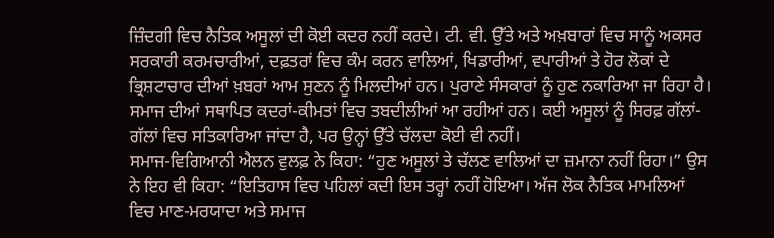ਜ਼ਿੰਦਗੀ ਵਿਚ ਨੈਤਿਕ ਅਸੂਲਾਂ ਦੀ ਕੋਈ ਕਦਰ ਨਹੀਂ ਕਰਦੇ। ਟੀ. ਵੀ. ਉੱਤੇ ਅਤੇ ਅਖ਼ਬਾਰਾਂ ਵਿਚ ਸਾਨੂੰ ਅਕਸਰ ਸਰਕਾਰੀ ਕਰਮਚਾਰੀਆਂ, ਦਫ਼ਤਰਾਂ ਵਿਚ ਕੰਮ ਕਰਨ ਵਾਲਿਆਂ, ਖਿਡਾਰੀਆਂ, ਵਪਾਰੀਆਂ ਤੇ ਹੋਰ ਲੋਕਾਂ ਦੇ ਭ੍ਰਿਸ਼ਟਾਚਾਰ ਦੀਆਂ ਖ਼ਬਰਾਂ ਆਮ ਸੁਣਨ ਨੂੰ ਮਿਲਦੀਆਂ ਹਨ। ਪੁਰਾਣੇ ਸੰਸਕਾਰਾਂ ਨੂੰ ਹੁਣ ਨਕਾਰਿਆ ਜਾ ਰਿਹਾ ਹੈ। ਸਮਾਜ ਦੀਆਂ ਸਥਾਪਿਤ ਕਦਰਾਂ-ਕੀਮਤਾਂ ਵਿਚ ਤਬਦੀਲੀਆਂ ਆ ਰਹੀਆਂ ਹਨ। ਕਈ ਅਸੂਲਾਂ ਨੂੰ ਸਿਰਫ਼ ਗੱਲਾਂ-ਗੱਲਾਂ ਵਿਚ ਸਤਿਕਾਰਿਆ ਜਾਂਦਾ ਹੈ, ਪਰ ਉਨ੍ਹਾਂ ਉੱਤੇ ਚੱਲਦਾ ਕੋਈ ਵੀ ਨਹੀਂ।
ਸਮਾਜ-ਵਿਗਿਆਨੀ ਐਲਨ ਵੁਲਫ਼ ਨੇ ਕਿਹਾ: “ਹੁਣ ਅਸੂਲਾਂ ਤੇ ਚੱਲਣ ਵਾਲਿਆਂ ਦਾ ਜ਼ਮਾਨਾ ਨਹੀਂ ਰਿਹਾ।” ਉਸ ਨੇ ਇਹ ਵੀ ਕਿਹਾ: “ਇਤਿਹਾਸ ਵਿਚ ਪਹਿਲਾਂ ਕਦੀ ਇਸ ਤਰ੍ਹਾਂ ਨਹੀਂ ਹੋਇਆ। ਅੱਜ ਲੋਕ ਨੈਤਿਕ ਮਾਮਲਿਆਂ ਵਿਚ ਮਾਣ-ਮਰਯਾਦਾ ਅਤੇ ਸਮਾਜ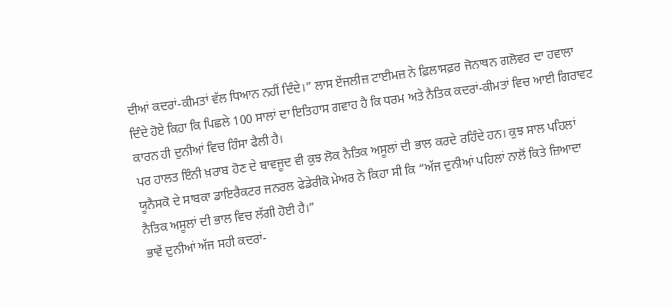ਦੀਆਂ ਕਦਰਾਂ-ਕੀਮਤਾਂ ਵੱਲ ਧਿਆਨ ਨਹੀਂ ਦਿੰਦੇ।” ਲਾਸ ਏਂਜਲੀਜ਼ ਟਾਈਮਜ਼ ਨੇ ਫ਼ਿਲਾਸਫ਼ਰ ਜੋਨਾਥਨ ਗਲੋਵਰ ਦਾ ਹਵਾਲਾ ਦਿੰਦੇ ਹੋਏ ਕਿਹਾ ਕਿ ਪਿਛਲੇ 100 ਸਾਲਾਂ ਦਾ ਇਤਿਹਾਸ ਗਵਾਹ ਹੈ ਕਿ ਧਰਮ ਅਤੇ ਨੈਤਿਕ ਕਦਰਾਂ-ਕੀਮਤਾਂ ਵਿਚ ਆਈ ਗਿਰਾਵਟ ਕਾਰਨ ਹੀ ਦੁਨੀਆਂ ਵਿਚ ਹਿੰਸਾ ਫੈਲੀ ਹੈ।
ਪਰ ਹਾਲਤ ਇੰਨੀ ਖ਼ਰਾਬ ਹੋਣ ਦੇ ਬਾਵਜੂਦ ਵੀ ਕੁਝ ਲੋਕ ਨੈਤਿਕ ਅਸੂਲਾਂ ਦੀ ਭਾਲ ਕਰਦੇ ਰਹਿੰਦੇ ਹਨ। ਕੁਝ ਸਾਲ ਪਹਿਲਾਂ ਯੂਨੈਸਕੋ ਦੇ ਸਾਬਕਾ ਡਾਇਰੈਕਟਰ ਜਨਰਲ ਫੇਡੇਰੀਕੋ ਮੇਅਰ ਨੇ ਕਿਹਾ ਸੀ ਕਿ “ਅੱਜ ਦੁਨੀਆਂ ਪਹਿਲਾਂ ਨਾਲੋਂ ਕਿਤੇ ਜ਼ਿਆਦਾ ਨੈਤਿਕ ਅਸੂਲਾਂ ਦੀ ਭਾਲ ਵਿਚ ਲੱਗੀ ਹੋਈ ਹੈ।”
ਭਾਵੇਂ ਦੁਨੀਆਂ ਅੱਜ ਸਹੀ ਕਦਰਾਂ-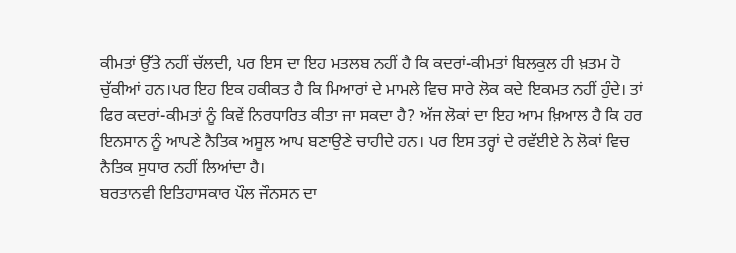ਕੀਮਤਾਂ ਉੱਤੇ ਨਹੀਂ ਚੱਲਦੀ, ਪਰ ਇਸ ਦਾ ਇਹ ਮਤਲਬ ਨਹੀਂ ਹੈ ਕਿ ਕਦਰਾਂ-ਕੀਮਤਾਂ ਬਿਲਕੁਲ ਹੀ ਖ਼ਤਮ ਹੋ ਚੁੱਕੀਆਂ ਹਨ।ਪਰ ਇਹ ਇਕ ਹਕੀਕਤ ਹੈ ਕਿ ਮਿਆਰਾਂ ਦੇ ਮਾਮਲੇ ਵਿਚ ਸਾਰੇ ਲੋਕ ਕਦੇ ਇਕਮਤ ਨਹੀਂ ਹੁੰਦੇ। ਤਾਂ ਫਿਰ ਕਦਰਾਂ-ਕੀਮਤਾਂ ਨੂੰ ਕਿਵੇਂ ਨਿਰਧਾਰਿਤ ਕੀਤਾ ਜਾ ਸਕਦਾ ਹੈ? ਅੱਜ ਲੋਕਾਂ ਦਾ ਇਹ ਆਮ ਖ਼ਿਆਲ ਹੈ ਕਿ ਹਰ ਇਨਸਾਨ ਨੂੰ ਆਪਣੇ ਨੈਤਿਕ ਅਸੂਲ ਆਪ ਬਣਾਉਣੇ ਚਾਹੀਦੇ ਹਨ। ਪਰ ਇਸ ਤਰ੍ਹਾਂ ਦੇ ਰਵੱਈਏ ਨੇ ਲੋਕਾਂ ਵਿਚ ਨੈਤਿਕ ਸੁਧਾਰ ਨਹੀਂ ਲਿਆਂਦਾ ਹੈ।
ਬਰਤਾਨਵੀ ਇਤਿਹਾਸਕਾਰ ਪੌਲ ਜੌਨਸਨ ਦਾ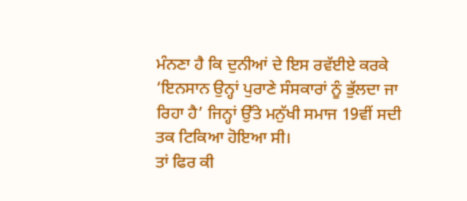ਮੰਨਣਾ ਹੈ ਕਿ ਦੁਨੀਆਂ ਦੇ ਇਸ ਰਵੱਈਏ ਕਰਕੇ ‘ਇਨਸਾਨ ਉਨ੍ਹਾਂ ਪੁਰਾਣੇ ਸੰਸਕਾਰਾਂ ਨੂੰ ਭੁੱਲਦਾ ਜਾ ਰਿਹਾ ਹੈ’ ਜਿਨ੍ਹਾਂ ਉੱਤੇ ਮਨੁੱਖੀ ਸਮਾਜ 19ਵੀਂ ਸਦੀ ਤਕ ਟਿਕਿਆ ਹੋਇਆ ਸੀ।
ਤਾਂ ਫਿਰ ਕੀ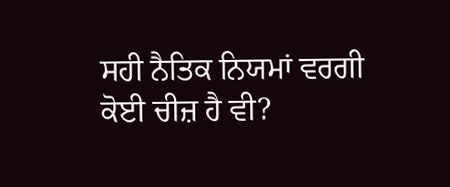ਸਹੀ ਨੈਤਿਕ ਨਿਯਮਾਂ ਵਰਗੀ ਕੋਈ ਚੀਜ਼ ਹੈ ਵੀ?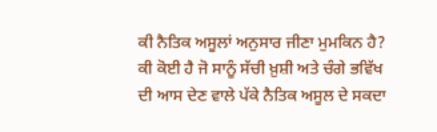ਕੀ ਨੈਤਿਕ ਅਸੂਲਾਂ ਅਨੁਸਾਰ ਜੀਣਾ ਮੁਮਕਿਨ ਹੈ? ਕੀ ਕੋਈ ਹੈ ਜੋ ਸਾਨੂੰ ਸੱਚੀ ਖ਼ੁਸ਼ੀ ਅਤੇ ਚੰਗੇ ਭਵਿੱਖ ਦੀ ਆਸ ਦੇਣ ਵਾਲੇ ਪੱਕੇ ਨੈਤਿਕ ਅਸੂਲ ਦੇ ਸਕਦਾ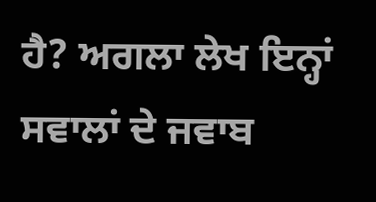ਹੈ? ਅਗਲਾ ਲੇਖ ਇਨ੍ਹਾਂ ਸਵਾਲਾਂ ਦੇ ਜਵਾਬ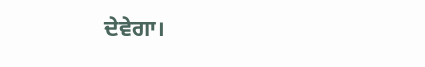ਦੇਵੇਗਾ।